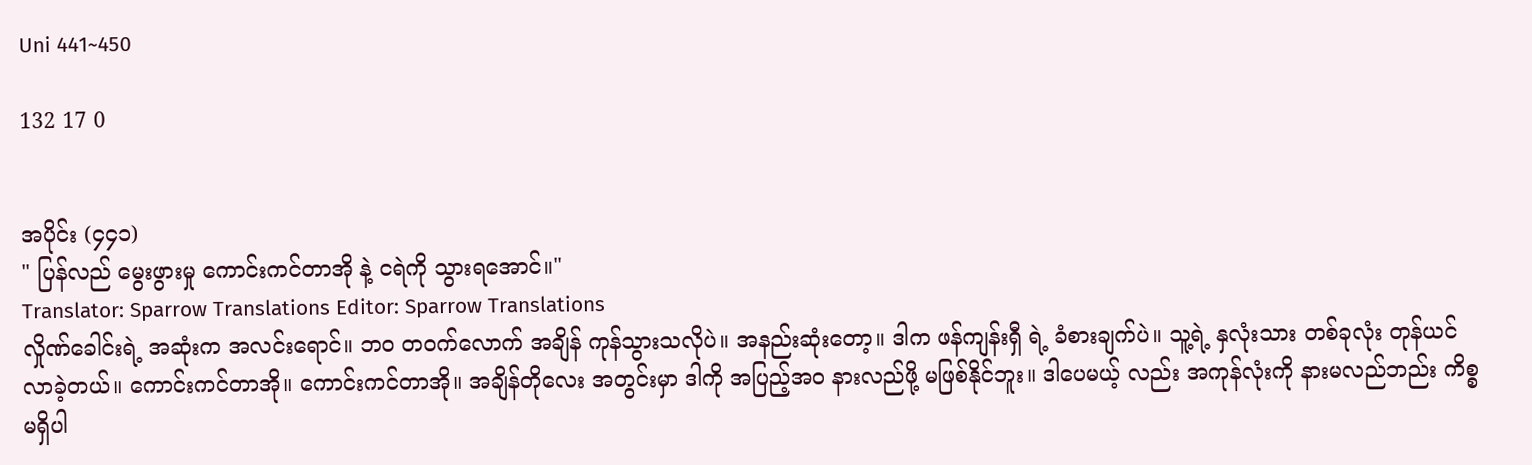Uni 441~450

132 17 0


အပိုင်း (၄၄၁)
" ပြန်လည် မွေးဖွားမှု ကောင်းကင်တာအို နဲ့ ငရဲကို သွားရအောင်။"
Translator: Sparrow Translations Editor: Sparrow Translations
လှိုဏ်ခေါင်းရဲ့ အဆုံးက အလင်းရောင်။ ဘ၀ တ၀က်လောက် အချိန် ကုန်သွားသလိုပဲ။ အနည်းဆုံးတော့။ ဒါက ဖန်ကျန်းရှီ ရဲ့ ခံစားချက်ပဲ။ သူ့ရဲ့ နှလုံးသား တစ်ခုလုံး တုန်ယင်လာခဲ့တယ်။ ကောင်းကင်တာအို။ ကောင်းကင်တာအို။ အချိန်တိုလေး အတွင်းမှာ ဒါကို အပြည့်အ၀ နားလည်ဖို့ မဖြစ်နိုင်ဘူး။ ဒါပေမယ့် လည်း အကုန်လုံးကို နားမလည်ဘည်း ကိစ္စ မရှိပါ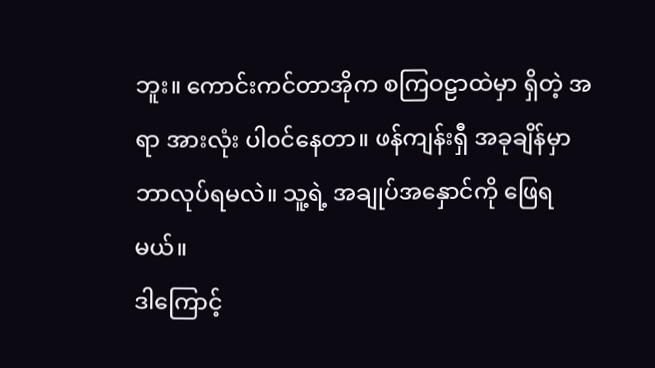ဘူး။ ကောင်းကင်တာအိုက စကြဝဠာထဲမှာ ရှိတဲ့ အရာ အားလုံး ပါ၀င်နေတာ။ ဖန်ကျန်းရှီ အခုချိန်မှာ ဘာလုပ်ရမလဲ။ သူ့ရဲ့ အချုပ်အနှောင်ကို ဖြေရမယ်။
ဒါကြောင့်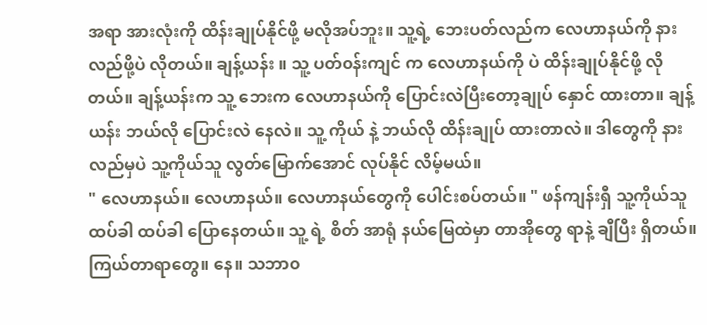အရာ အားလုံးကို ထိန်းချုပ်နိုင်ဖို့ မလိုအပ်ဘူး။ သူ့ရဲ့ ဘေးပတ်လည်က လေဟာနယ်ကို နားလည်ဖို့ပဲ လိုတယ်။ ချန့်ယန်း ။ သူ့ ပတ်၀န်းကျင် က လေဟာနယ်ကို ပဲ ထိန်းချုပ်နိုင်ဖို့ လိုတယ်။ ချန့်ယန်းက သူ့ ဘေးက လေဟာနယ်ကို ပြောင်းလဲပြီးတော့ချုပ် နှောင် ထားတာ။ ချန့်ယန်း ဘယ်လို ပြောင်းလဲ နေလဲ။ သူ့ ကိုယ် နဲ့ ဘယ်လို ထိန်းချုပ် ထားတာလဲ။ ဒါတွေကို နားလည်မှပဲ သူ့ကိုယ်သူ လွတ်မြောက်အောင် လုပ်နိုင် လိမ့်မယ်။
" လေဟာနယ်။ လေဟာနယ်။ လေဟာနယ်တွေကို ပေါင်းစပ်တယ်။ " ဖန်ကျန်းရှီ သူ့ကိုယ်သူ ထပ်ခါ ထပ်ခါ ပြောနေတယ်။ သူ့ ရဲ့ စိတ် အာရုံ နယ်မြေထဲမှာ တာအိုတွေ ရာနဲ့ ချီပြီး ရှိတယ်။ ကြယ်တာရာတွေ။ နေ။ သဘာ၀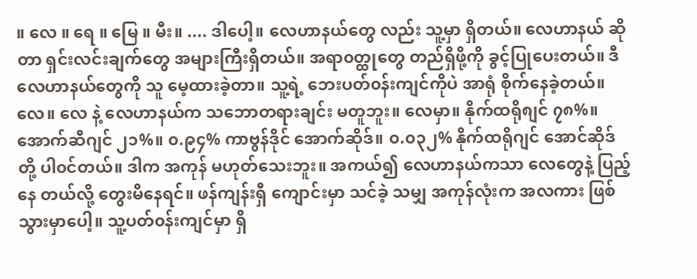။ လေ ။ ရေ ။ မြေ ။ မီး။ .... ဒါပေါ့။ လေဟာနယ်တွေ လည်း သူ့မှာ ရှိတယ်။ လေဟာနယ် ဆိုတာ ရှင်းလင်းချက်တွေ အများကြီးရှိတယ်။ အရာ၀တ္ထုတွေ တည်ရှိဖို့ကို ခွင့်ပြုပေးတယ်။ ဒီလေဟာနယ်တွေကို သူ မေ့ထားခဲ့တာ။ သူ့ရဲ့ ဘေးပတ်၀န်းကျင်ကိုပဲ အာရုံ စိုက်နေခဲ့တယ်။ လေ။ လေ နဲ့ လေဟာနယ်က သဘောတရားချင်း မတူဘူး။ လေမှာ။ နိုက်ထရို၈ျင် ၇၈%။ အောက်ဆီဂျင် ၂၁%။ ၀.၉၄% ကာဗွန်ဒိုင် အောက်ဆိုဒ်။ ၀.၀၃၂% နိုက်ထရိုဂျင် အောင်ဆိုဒ် တို့ ပါ၀င်တယ်။ ဒါက အကုန် မဟုတ်သေးဘူး။ အကယ်၍ လေဟာနယ်ကသာ လေတွေနဲ့ ပြည့်နေ တယ်လို့ တွေးမိနေရင်။ ဖန်ကျန်းရှီ ကျောင်းမှာ သင်ခဲ့ သမျှ အကုန်လုံးက အလကား ဖြစ်သွားမှာပေါ့။ သူ့ပတ်၀န်းကျင်မှာ ရှိ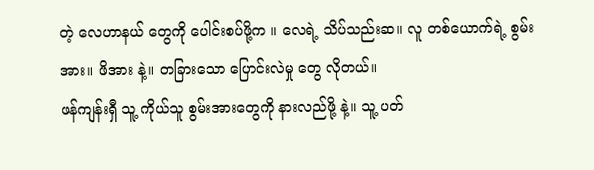တဲ့ လေဟာနယ် တွေကို ပေါင်းစပ်ဖို့က ။ လေရဲ့ သိပ်သည်းဆ။ လူ တစ်ယောက်ရဲ့ စွမ်းအား။ ဖိအား နဲ့။ တခြားသော ပြောင်းလဲမှု တွေ လိုတယ်။
ဖန်ကျန်းရှီ သူ့ ကိုယ်သူ စွမ်းအားတွေကို နားလည်ဖို့ နဲ့။ သူ့ ပတ်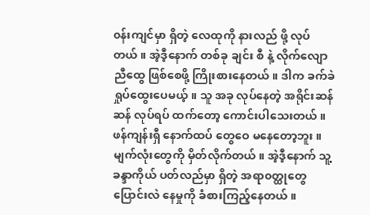၀န်းကျင်မှာ ရှိတဲ့ လေထုကို နားလည် ဖို့ လုပ်တယ်။ အဲ့ဒီ့နောက် တစ်ခု ချင်း စီ နဲ့ လိုက်လျော ညီထွေ ဖြစ်စေဖို့ ကြိုးစားနေတယ်။ ဒါက ခက်ခဲ ရှုပ်ထွေးပေမယ့်။ သူ အခု လုပ်နေတဲ့ အရိုင်းဆန်ဆန် လုပ်ရပ် ထက်တော့ ကောင်းပါသေးတယ်။ ဖန်ကျန်းရှီ နောက်ထပ် တွေဝေ မနေတော့ဘူး။ မျက်လုံးတွေကို မှိတ်လိုက်တယ်။ အဲ့ဒီ့နောက် သူ့ ခန္ဒာကိုယ် ပတ်လည်မှာ ရှိတဲ့ အရာ၀တ္ထုတွေ ပြောင်းလဲ နေမှုကို ခံစားကြည့်နေတယ်။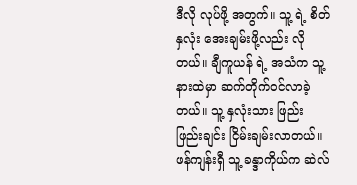ဒီလို လုပ်ဖို့ အတွက်။ သူ့ ရဲ့ စိတ်နှလုံး အေးချမ်းဖို့လည်း လိုတယ်။ ချီကူယန် ရဲ့ အသံက သူ့ နားထဲမှာ ဆက်တိုက်၀င်လာခဲ့တယ်။ သူ့ နှလုံးသား ဖြည်းဖြည်းချင်း ငြိမ်းချမ်းလာတယ်။ ဖန်ကျန်းရှီ သူ့ ခန္ဒာကိုယ်က ဆဲလ်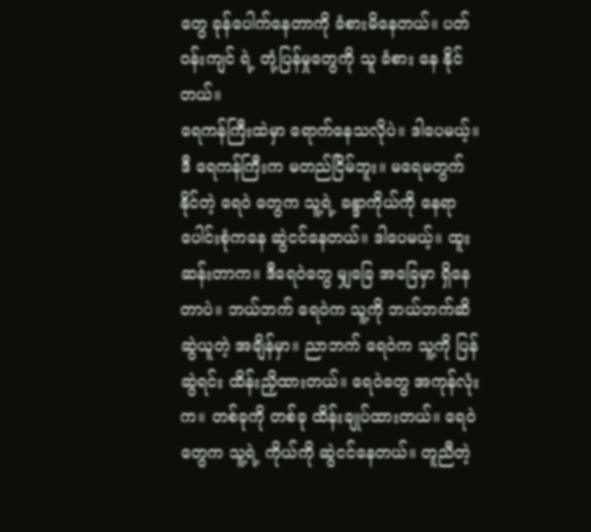တွေ ခုန်ပေါက်နေတာကို ခံစားမိနေတယ်။ ပတ်၀န်းကျင် ရဲ့ တုံ့ပြန်မှုတွေကို သူ ခံစား နေ နိုင်တယ်။
ရေကန်ကြီးထဲမှာ ရောက်နေသလိုပဲ။ ဒါပေမယ့်။ ဒီ ရေကန်ကြီးက မတည်ငြိမ်ဘူး။ မရေမတွက် နိုင်တဲ့ ရေဝဲ တွေက သူ့ရဲ့ ခန္ဒာကိုယ်ကို နေရာပေါင်းစုံကနေ ဆွဲငင်နေတယ်။ ဒါပေမယ့်။ ထူးဆန်းတာက။ ဒီရေဝဲတွေ မျှခြေ အခြေမှာ ရှိနေတာပဲ။ ဘယ်ဘက် ရေဝဲက သူ့ကို ဘယ်ဘက်ဆိ ဆွဲယူတဲ့ အချိန်မှာ။ ညာဘက် ရေဝဲက သူ့ကို ပြန်ဆွဲရင်း ထိန်းညှိထားတယ်။ ရေဝဲတွေ အကုန်လုံးက။ တစ်ခုကို တစ်ခု ထိန်းချုပ်ထားတယ်။ ရေဝဲတွေက သူ့ရဲ့ ကိုယ်ကို ဆွဲငင်နေတယ်။ တူညီတဲ့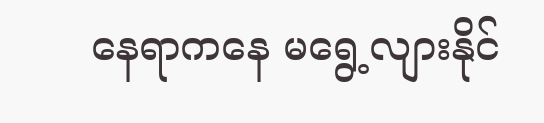နေရာကနေ မရွေ့လျားနိုင်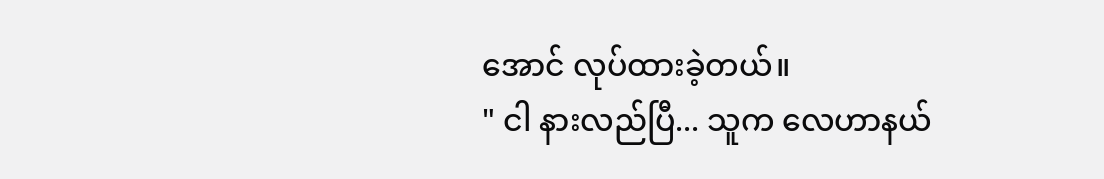အောင် လုပ်ထားခဲ့တယ်။
" ငါ နားလည်ပြီ... သူက လေဟာနယ်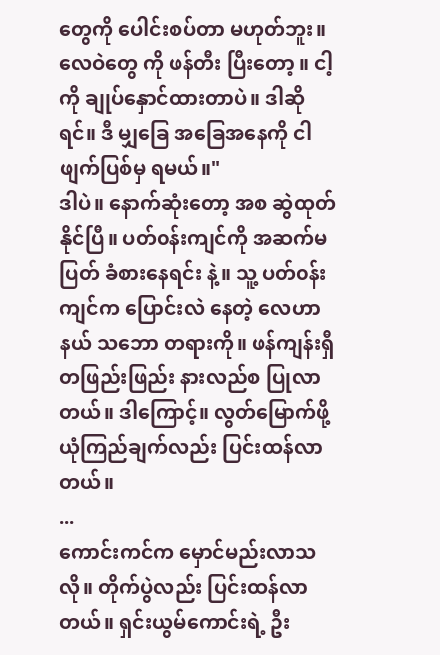တွေကို ပေါင်းစပ်တာ မဟုတ်ဘူး။ လေဝဲတွေ ကို ဖန်တီး ပြီးတော့ ။ ငါ့ကို ချုပ်နှောင်ထားတာပဲ။ ဒါဆိုရင်။ ဒီ မျှခြေ အခြေအနေကို ငါ ဖျက်ပြစ်မှ ရမယ်။"
ဒါပဲ။ နောက်ဆုံးတော့ အစ ဆွဲထုတ်နိုင်ပြီ။ ပတ်၀န်းကျင်ကို အဆက်မပြတ် ခံစားနေရင်း နဲ့။ သူ့ ပတ်၀န်းကျင်က ပြောင်းလဲ နေတဲ့ လေဟာနယ် သဘော တရားကို။ ဖန်ကျန်းရှီ တဖြည်းဖြည်း နားလည်စ ပြုလာတယ်။ ဒါကြောင့်။ လွတ်မြောက်ဖို့ ယုံကြည်ချက်လည်း ပြင်းထန်လာတယ်။
...
ကောင်းကင်က မှောင်မည်းလာသလို။ တိုက်ပွဲလည်း ပြင်းထန်လာတယ်။ ရှင်းယွမ်ကောင်းရဲ့ ဦး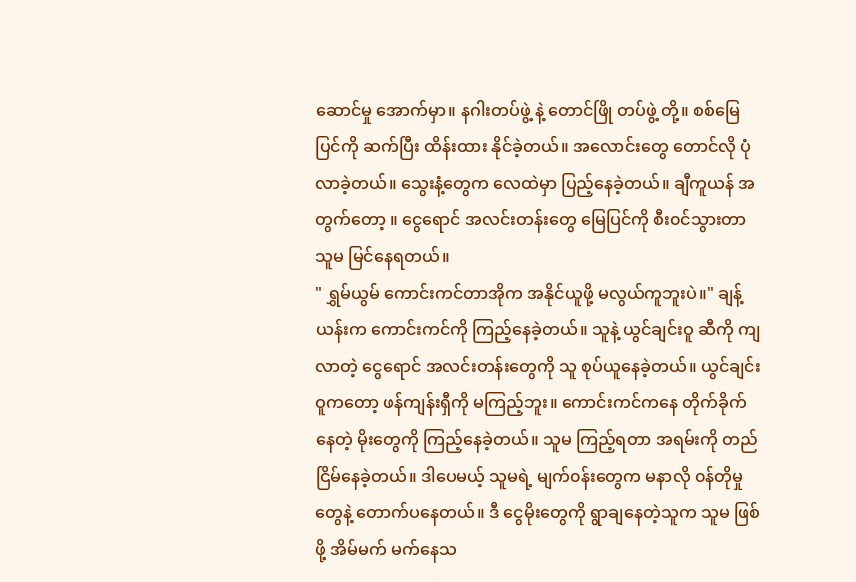ဆောင်မှု အောက်မှာ။ နဂါးတပ်ဖွဲ့ နဲ့ တောင်ဖြို တပ်ဖွဲ့ တို့။ စစ်မြေပြင်ကို ဆက်ပြီး ထိန်းထား နိုင်ခဲ့တယ်။ အလောင်းတွေ တောင်လို ပုံလာခဲ့တယ်။ သွေးနံ့တွေက လေထဲမှာ ပြည့်နေခဲ့တယ်။ ချီကူယန် အတွက်တော့ ။ ငွေရောင် အလင်းတန်းတွေ မြေပြင်ကို စီး၀င်သွားတာ သူမ မြင်နေရတယ်။
" ရွှမ်ယွမ် ကောင်းကင်တာအိုက အနိုင်ယူဖို့ မလွယ်ကူဘူးပဲ။" ချန့်ယန်းက ကောင်းကင်ကို ကြည့်နေခဲ့တယ်။ သူနဲ့ ယွင်ချင်းဝူ ဆီကို ကျလာတဲ့ ငွေရောင် အလင်းတန်းတွေကို သူ စုပ်ယူနေခဲ့တယ်။ ယွင်ချင်းဝူကတော့ ဖန်ကျန်းရှီကို မကြည့်ဘူး။ ကောင်းကင်ကနေ တိုက်ခိုက်နေတဲ့ မိုးတွေကို ကြည့်နေခဲ့တယ်။ သူမ ကြည့်ရတာ အရမ်းကို တည်ငြိမ်နေခဲ့တယ်။ ဒါပေမယ့် သူမရဲ့ မျက်၀န်းတွေက မနာလို ၀န်တိုမှုတွေနဲ့ တောက်ပနေတယ်။ ဒီ ငွေမိုးတွေကို ရွာချနေတဲ့သူက သူမ ဖြစ်ဖို့ အိမ်မက် မက်နေသ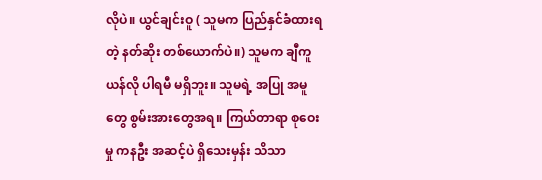လိုပဲ။ ယွင်ချင်းဝူ ( သူမက ပြည်နှင်ခံထားရတဲ့ နတ်ဆိုး တစ်ယောက်ပဲ။) သူမက ချီကူယန်လို ပါရမီ မရှိဘူး။ သူမရဲ့ အပြု အမူတွေ စွမ်းအားတွေအရ။ ကြယ်တာရာ စုဝေးမှု ကနဦး အဆင့်ပဲ ရှိသေးမှန်း သိသာ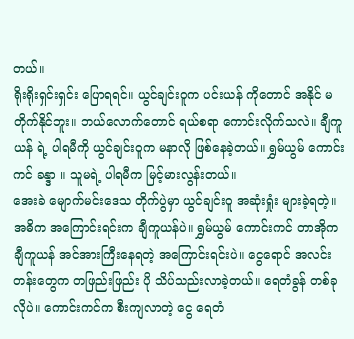တယ်။
ရိုးရိုးရှင်းရှင်း ပြောရရင်။ ယွင်ချင်းဝူက ပင်းယန် ကိုတောင် အနိုင် မတိုက်နိုင်ဘူး။ ဘယ်လောက်တောင် ရယ်စရာ ကောင်းလိုက်သလဲ။ ချီကူယန် ရဲ့ ပါရမီကို ယွင်ချင်းဝူက မနာလို ဖြစ်နေခဲ့တယ်။ ရွှမ်ယွမ် ကောင်းကင် ခန္ဒာ ။ သူမရဲ့ ပါရမီက မြင့်မားလွန်းတယ်။
အေးခဲ မျောက်မင်းဒေသ တိုက်ပွဲမှာ ယွင်ချင်းဝူ အဆုံးရှုံး များခဲ့ရတဲ့။ အဓိက အကြောင်းရင်းက ချီကူယန်ပဲ။ ရွှမ်ယွမ် ကောင်းကင် တာအိုက ချီကူယန် အင်အားကြီးနေရတဲ့ အကြောင်းရင်းပဲ။ ငွေရောင် အလင်းတန်းတွေက တဖြည်းဖြည်း ပို သိပ်သည်းလာခဲ့တယ်။ ရေတံခွန် တစ်ခုလိုပဲ။ ကောင်းကင်က စီးကျလာတဲ့ ငွေ ရေတံ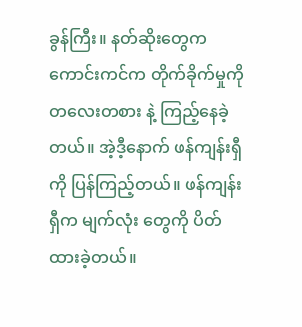ခွန်ကြီး။ နတ်ဆိုးတွေက ကောင်းကင်က တိုက်ခိုက်မှုကို တလေးတစား နဲ့ ကြည့်နေခဲ့တယ်။ အဲ့ဒီ့နောက် ဖန်ကျန်းရှီကို ပြန်ကြည့်တယ်။ ဖန်ကျန်းရှီက မျက်လုံး တွေကို ပိတ်ထားခဲ့တယ်။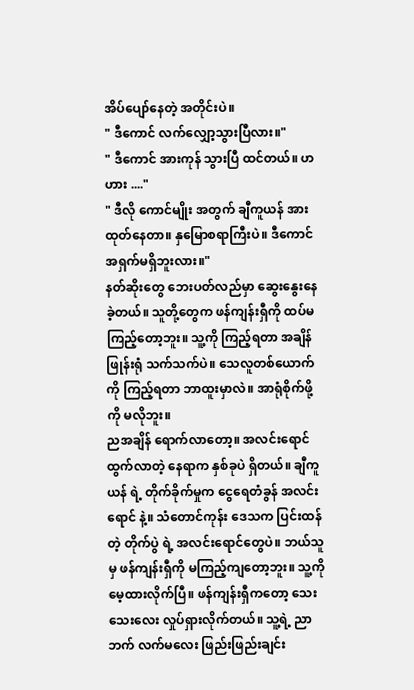အိပ်ပျော်နေတဲ့ အတိုင်းပဲ။
" ဒီကောင် လက်လျှော့သွားပြီလား။"
" ဒီကောင် အားကုန် သွားပြီ ထင်တယ်။ ဟ ဟား ...."
" ဒီလို ကောင်မျိုး အတွက် ချီကူယန် အားထုတ်နေတာ။ နှမြောစရာကြီးပဲ။ ဒီကောင် အရှက်မရှိဘူးလား။"
နတ်ဆိုးတွေ ဘေးပတ်လည်မှာ ဆွေးနွေးနေခဲ့တယ်။ သူတို့တွေက ဖန်ကျန်းရှီကို ထပ်မကြည့်တော့ဘူး။ သူ့ကို ကြည့်ရတာ အချိန်ဖြုန်းရုံ သက်သက်ပဲ။ သေလူတစ်ယောက်ကို ကြည့်ရတာ ဘာထူးမှာလဲ။ အာရုံစိုက်ဖို့ကို မလိုဘူး။
ညအချိန် ရောက်လာတော့။ အလင်းရောင် ထွက်လာတဲ့ နေရာက နှစ်ခုပဲ ရှိတယ်။ ချီကူယန် ရဲ့ တိုက်ခိုက်မှုက ငွေရေတံခွန် အလင်းရောင် နဲ့။ သံတောင်ကုန်း ဒေသက ပြင်းထန်တဲ့ တိုက်ပွဲ ရဲ့ အလင်းရောင်တွေပဲ။ ဘယ်သူမှ ဖန်ကျန်းရှီကို မကြည့်ကျတော့ဘူး။ သူ့ကို မေ့ထားလိုက်ပြီ။ ဖန်ကျန်းရှီကတော့ သေးသေးလေး လှုပ်ရှားလိုက်တယ်။ သူ့ရဲ့ ညာဘက် လက်မလေး ဖြည်းဖြည်းချင်း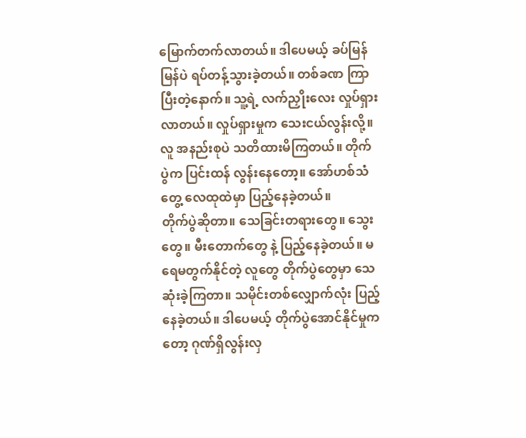မြောက်တက်လာတယ်။ ဒါပေမယ့် ခပ်မြန်မြန်ပဲ ရပ်တန့်သွားခဲ့တယ်။ တစ်ခဏ ကြာပြီးတဲ့နောက်။ သူ့ရဲ့ လက်ညှိုးလေး လှုပ်ရှားလာတယ်။ လှုပ်ရှားမှုက သေးငယ်လွန်းလို့။ လူ အနည်းစုပဲ သတိထားမိကြတယ်။ တိုက်ပွဲက ပြင်းထန် လွန်းနေတော့။ အော်ဟစ်သံတွေ့ လေထုထဲမှာ ပြည့်နေခဲ့တယ်။
တိုက်ပွဲဆိုတာ။ သေခြင်းတရားတွေ။ သွေးတွေ။ မီးတောက်တွေ နဲ့ ပြည့်နေခဲ့တယ်။ မရေမတွက်နိုင်တဲ့ လူတွေ တိုက်ပွဲတွေမှာ သေဆုံးခဲ့ကြတာ။ သမိုင်းတစ်လျှောက်လုံး ပြည့်နေခဲ့တယ်။ ဒါပေမယ့် တိုက်ပွဲအောင်နိုင်မှုကတော့ ဂုဏ်ရှိလွန်းလှ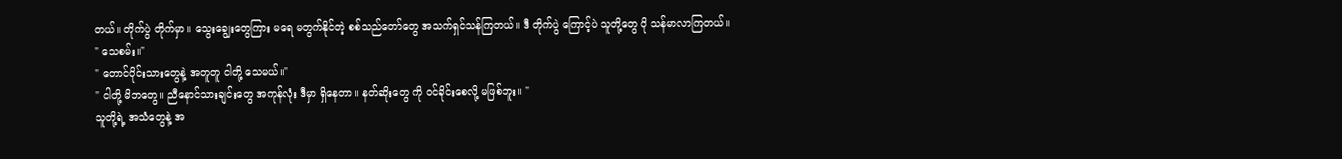တယ်။ တိုက်ပွဲ တိုက်မှာ။ သွေးချွေးတွေကြား မရေ မတွက်နိုင်တဲ့ စစ်သည်တော်တွေ အသက်ရှင်သန်ကြတယ်။ ဒီ တိုက်ပွဲ ကြောင့်ပဲ သူတို့တွေ ပို သန်မာလာကြတယ်။
" သေစမ်း။"
" တောင်ပိုင်းသားတွေနဲ့ အတူတူ ငါတို့ သေမယ်။"
" ငါတို့ မိဘတွေ။ ညီနောင်သားချင်းတွေ အကုန်လုံး ဒီမှာ ရှိနေတာ။ နတ်ဆိုးတွေ ကို ၀င်ခိုင်းစေလို့ မဖြစ်ဘူး။ "
သူတို့ရဲ့ အသံတွေနဲ့ အ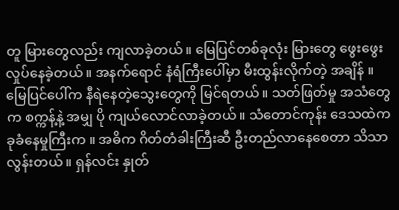တူ မြားတွေလည်း ကျလာခဲ့တယ်။ မြေပြင်တစ်ခုလုံး မြားတွေ ဖွေးဖွေး လှုပ်နေခဲ့တယ်။ အနက်ရောင် နံရံကြီးပေါ်မှာ မီးထွန်းလိုက်တဲ့ အချိန် ။ မြေပြင်ပေါ်က နီရဲနေတဲ့သွေးတွေကို မြင်ရတယ်။ သတ်ဖြတ်မှု အသံတွေက စက္ကန့်နဲ့ အမျှ ပို ကျယ်လောင်လာခဲ့တယ်။ သံတောင်ကုန်း ဒေသထဲက ခုခံနေမှုကြီးက ။ အဓိက ဂိတ်တံခါးကြီးဆီ ဦးတည်လာနေစေတာ သိသာလွန်းတယ်။ ရှန်လင်း နှုတ်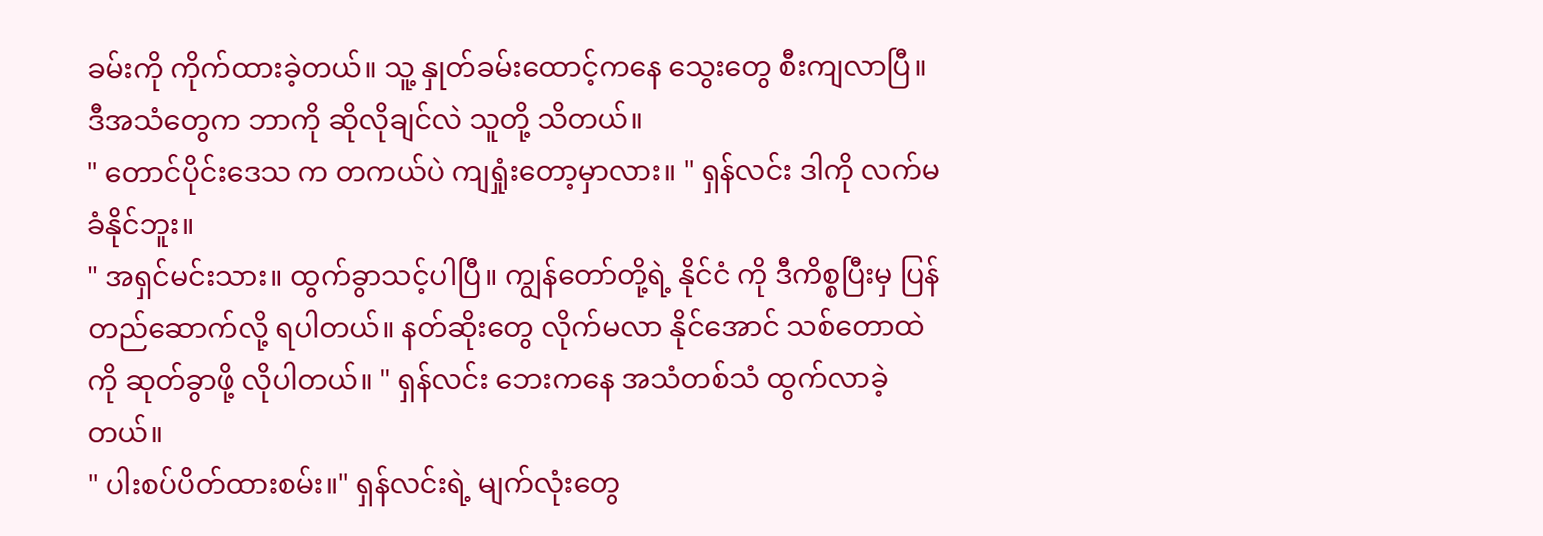ခမ်းကို ကိုက်ထားခဲ့တယ်။ သူ့ နှုတ်ခမ်းထောင့်ကနေ သွေးတွေ စီးကျလာပြီ။ ဒီအသံတွေက ဘာကို ဆိုလိုချင်လဲ သူတို့ သိတယ်။
" တောင်ပိုင်းဒေသ က တကယ်ပဲ ကျရှုံးတော့မှာလား။ " ရှန်လင်း ဒါကို လက်မခံနိုင်ဘူး။
" အရှင်မင်းသား။ ထွက်ခွာသင့်ပါပြီ။ ကျွန်တော်တို့ရဲ့ နိုင်ငံ ကို ဒီကိစ္စပြီးမှ ပြန် တည်ဆောက်လို့ ရပါတယ်။ နတ်ဆိုးတွေ လိုက်မလာ နိုင်အောင် သစ်တောထဲကို ဆုတ်ခွာဖို့ လိုပါတယ်။ " ရှန်လင်း ဘေးကနေ အသံတစ်သံ ထွက်လာခဲ့တယ်။
" ပါးစပ်ပိတ်ထားစမ်း။" ရှန်လင်းရဲ့ မျက်လုံးတွေ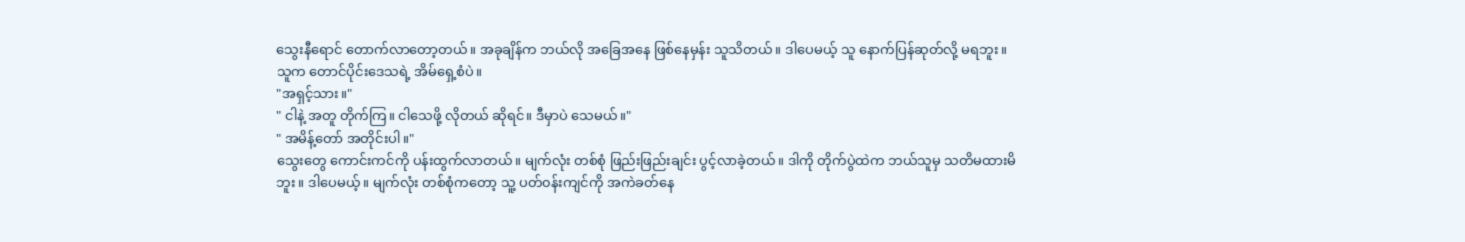သွေးနီရောင် တောက်လာတော့တယ်။ အခုချိန်က ဘယ်လို အခြေအနေ ဖြစ်နေမှန်း သူသိတယ်။ ဒါပေမယ့် သူ နောက်ပြန်ဆုတ်လို့ မရဘူး။ သူက တောင်ပိုင်းဒေသရဲ့ အိမ်ရှေ့စံပဲ။
"အရှင့်သား။"
" ငါနဲ့ အတူ တိုက်ကြ။ ငါသေဖို့ လိုတယ် ဆိုရင်။ ဒီမှာပဲ သေမယ်။"
" အမိန့်တော် အတိုင်းပါ။"
သွေးတွေ ကောင်းကင်ကို ပန်းထွက်လာတယ်။ မျက်လုံး တစ်စုံ ဖြည်းဖြည်းချင်း ပွင့်လာခဲ့တယ်။ ဒါကို တိုက်ပွဲထဲက ဘယ်သူမှ သတိမထားမိဘူး။ ဒါပေမယ့်။ မျက်လုံး တစ်စုံကတော့ သူ့ ပတ်၀န်းကျင်ကို အကဲခတ်နေ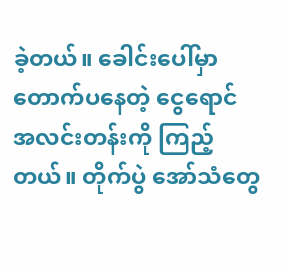ခဲ့တယ်။ ခေါင်းပေါ်မှာ တောက်ပနေတဲ့ ငွေရောင် အလင်းတန်းကို ကြည့်တယ်။ တိုက်ပွဲ အော်သံတွေ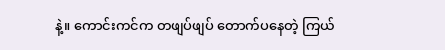နဲ့။ ကောင်းကင်က တဖျပ်ဖျပ် တောက်ပနေတဲ့ ကြယ်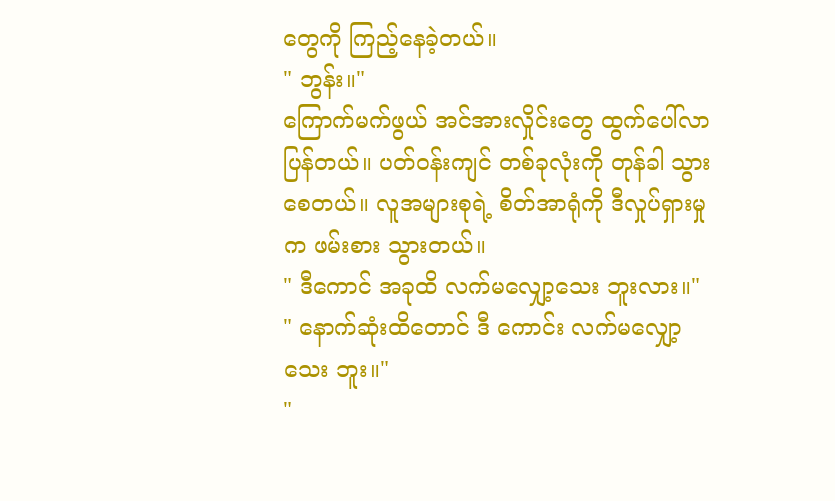တွေကို ကြည့်နေခဲ့တယ်။
" ဘွန်း။"
ကြောက်မက်ဖွယ် အင်အားလှိုင်းတွေ ထွက်ပေါ်လာပြန်တယ်။ ပတ်၀န်းကျင် တစ်ခုလုံးကို တုန်ခါ သွားစေတယ်။ လူအများစုရဲ့ စိတ်အာရုံကို ဒီလှုပ်ရှားမှုက ဖမ်းစား သွားတယ်။
" ဒီကောင် အခုထိ လက်မလျှော့သေး ဘူးလား။"
" နောက်ဆုံးထိတောင် ဒီ ကောင်း လက်မလျှော့သေး ဘူး။"
"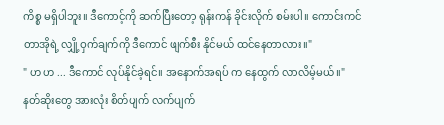ကိစ္စ မရှိပါဘူး။ ဒီကောင့်ကို ဆက်ပြီးတော့ ရုန်းကန် ခိုင်းလိုက် စမ်းပါ။ ကောင်းကင်တာအိုရဲ့ လျှို့ဝှက်ချက်ကို ဒီကောင် ဖျက်စီး နိုင်မယ် ထင်နေတာလား။"
" ဟ ဟ ... ဒီကောင် လုပ်နိုင်ခဲ့ရင်။ အနောက်အရပ် က နေထွက် လာလိမ့်မယ်။"
နတ်ဆိုးတွေ အားလုံး စိတ်ပျက် လက်ပျက်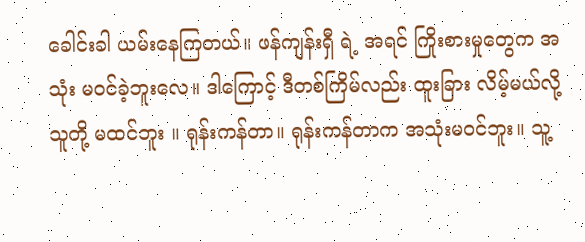ခေါင်းခါ ယမ်းနေကြတယ်။ ဖန်ကျန်းရှီ ရဲ့ အရင် ကြိုးစားမှုတွေက အသုံး မ၀င်ခဲ့ဘူးလေ။ ဒါကြောင့် ဒီတစ်ကြိမ်လည်း ထူးခြား လိမ့်မယ်လို့ သူတို့ မထင်ဘူး ။ ရုန်းကန်တာ။ ရုန်းကန်တာက အသုံးမ၀င်ဘူး။ သူ့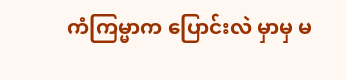ကံကြမ္မာက ပြောင်းလဲ မှာမှ မ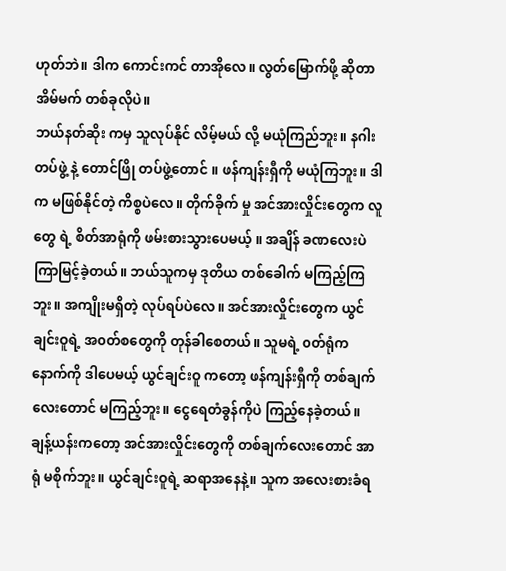ဟုတ်ဘဲ။ ဒါက ကောင်းကင် တာအိုလေ။ လွတ်မြောက်ဖို့ ဆိုတာ အိမ်မက် တစ်ခုလိုပဲ။
ဘယ်နတ်ဆိုး ကမှ သူလုပ်နိုင် လိမ့်မယ် လို့ မယုံကြည်ဘူး။ နဂါးတပ်ဖွဲ့ နဲ့ တောင်ဖြို တပ်ဖွဲ့တောင် ။ ဖန်ကျန်းရှီကို မယုံကြဘူး။ ဒါက မဖြစ်နိုင်တဲ့ ကိစ္စပဲလေ။ တိုက်ခိုက် မှု အင်အားလှိုင်းတွေက လူတွေ ရဲ့ စိတ်အာရုံကို ဖမ်းစားသွားပေမယ့် ။ အချိန် ခဏလေးပဲ ကြာမြင့်ခဲ့တယ်။ ဘယ်သူကမှ ဒုတိယ တစ်ခေါက် မကြည့်ကြဘူး။ အကျိုးမရှိတဲ့ လုပ်ရပ်ပဲလေ။ အင်အားလှိုင်းတွေက ယွင်ချင်းဝူရဲ့ အ၀တ်စတွေကို တုန်ခါစေတယ်။ သူမရဲ့ ၀တ်ရုံက နောက်ကို ဒါပေမယ့် ယွင်ချင်းဝူ ကတော့ ဖန်ကျန်းရှီကို တစ်ချက်လေးတောင် မကြည့်ဘူး။ ငွေရေတံခွန်ကိုပဲ ကြည့်နေခဲ့တယ်။
ချန့်ယန်းကတော့ အင်အားလှိုင်းတွေကို တစ်ချက်လေးတောင် အာရုံ မစိုက်ဘူး။ ယွင်ချင်းဝူရဲ့ ဆရာအနေနဲ့။ သူက အလေးစားခံရ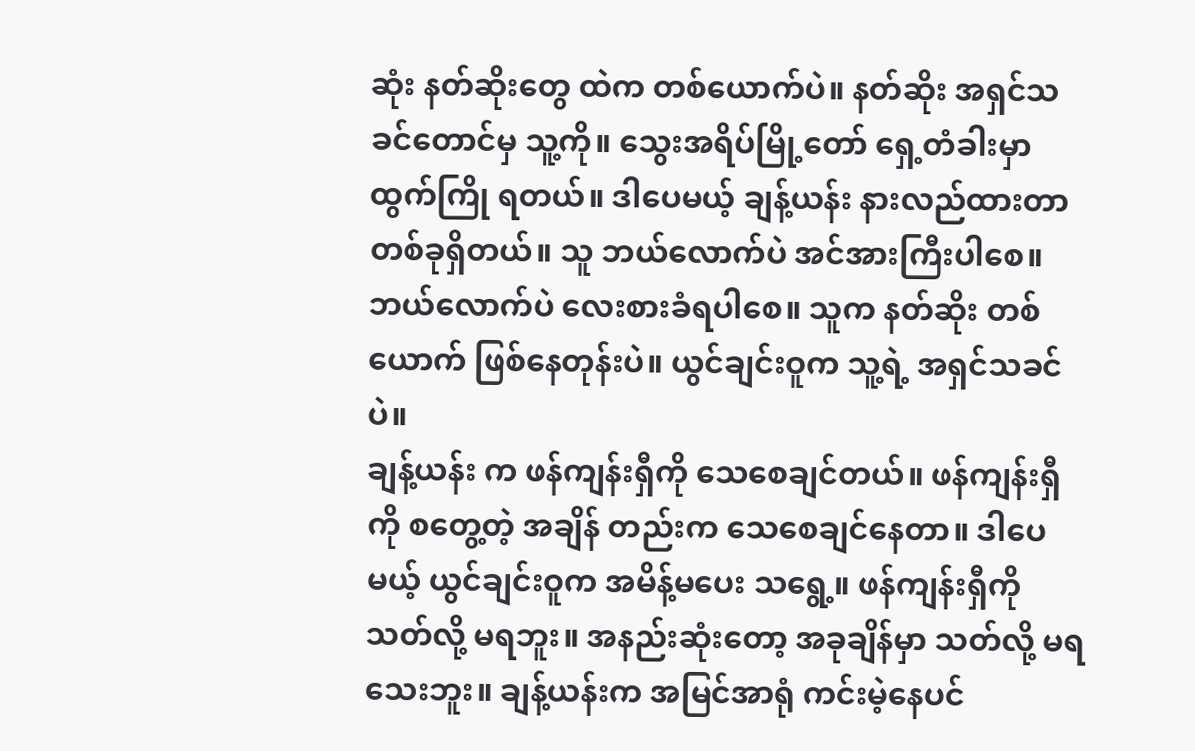ဆုံး နတ်ဆိုးတွေ ထဲက တစ်ယောက်ပဲ။ နတ်ဆိုး အရှင်သခင်တောင်မှ သူ့ကို။ သွေးအရိပ်မြို့တော် ရှေ့တံခါးမှာ ထွက်ကြို ရတယ်။ ဒါပေမယ့် ချန့်ယန်း နားလည်ထားတာ တစ်ခုရှိတယ်။ သူ ဘယ်လောက်ပဲ အင်အားကြီးပါစေ။ ဘယ်လောက်ပဲ လေးစားခံရပါစေ။ သူက နတ်ဆိုး တစ်ယောက် ဖြစ်နေတုန်းပဲ။ ယွင်ချင်းဝူက သူ့ရဲ့ အရှင်သခင်ပဲ။
ချန့်ယန်း က ဖန်ကျန်းရှီကို သေစေချင်တယ်။ ဖန်ကျန်းရှီကို စတွေ့တဲ့ အချိန် တည်းက သေစေချင်နေတာ။ ဒါပေမယ့် ယွင်ချင်းဝူက အမိန့်မပေး သရွေ့။ ဖန်ကျန်းရှီကို သတ်လို့ မရဘူး။ အနည်းဆုံးတော့ အခုချိန်မှာ သတ်လို့ မရသေးဘူး။ ချန့်ယန်းက အမြင်အာရုံ ကင်းမဲ့နေပင်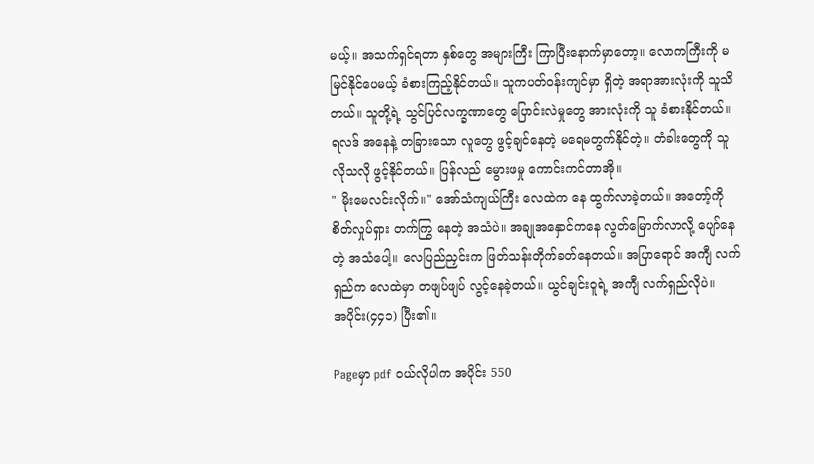မယ့်။ အသက်ရှင်ရတာ နှစ်တွေ အများကြီး ကြာပြီးနောက်မှာတော့။ လောကကြီးကို မမြင်နိုင်ပေမယ့် ခံစားကြည့်နိုင်တယ်။ သူကပတ်၀န်းကျင်မှာ ရှိတဲ့ အရာအားလုံးကို သူသိတယ်။ သူတို့ရဲ့ သွင်ပြင်လက္ခဏာတွေ ပြောင်းလဲမှုတွေ အားလုံးကို သူ ခံစားနိုင်တယ်။ ရလဒ် အနေနဲ့ တခြားသော လူတွေ ဖွင့်ချင်နေတဲ့ မရေမတွက်နိုင်တဲ့။ တံခါးတွေကို သူ လိုသလို ဖွင့်နိုင်တယ်။ ပြန်လည် မွေားဖမှု ကောင်းကင်တာအို။
" မိုးမေလင်းလိုက်။" အော်သံကျယ်ကြီး လေထဲက နေ ထွက်လာခဲ့တယ်။ အတော့်ကို စိတ်လှုပ်ရှား တက်ကြွ နေတဲ့ အသံပဲ။ အချုအနှောင်ကနေ လွတ်မြောက်လာလို့ ပျော်နေတဲ့ အသံပေါ့။ လေပြည်ညှင်းက ဖြတ်သန်းတိုက်ခတ်နေတယ်။ အပြာရောင် အကျီ လက်ရှည်က လေထဲမှာ တဖျပ်ဖျပ် လွင့်နေခဲ့တယ်။ ယွင်ချင်းဝူရဲ့ အကျီ လက်ရှည်လိုပဲ။
အပိုင်း(၄၄၁) ပြီး၏။

Pageမှာ pdf ဝယ်လိုပါက အပိုင်း 550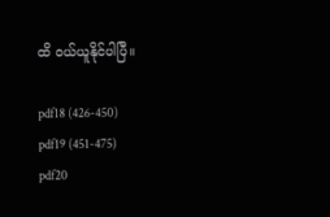ထိ ဝယ်ယူနိုင်ပါပြီ။

pdf18 (426-450)
pdf19 (451-475)
pdf20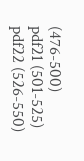(476-500)
pdf21 (501-525)
pdf22 (526-550)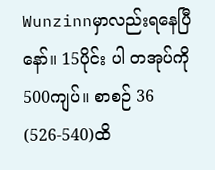Wunzinnမှာလည်းရနေပြီနော်။ 15ပိုင်း ပါ တအုပ်ကို 500ကျပ်။ စာစဉ် 36 (526-540)ထိ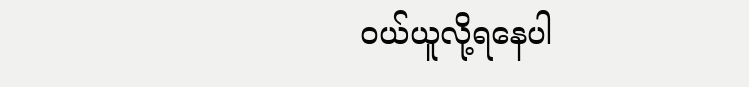ဝယ်ယူလို့ရနေပါ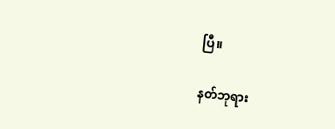ပြီ။

နတ်ဘုရား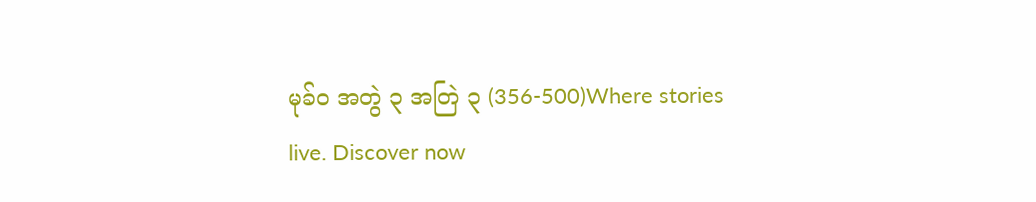မုခ်ဝ အတွဲ ၃ အတြဲ ၃ (356-500)Where stories live. Discover now